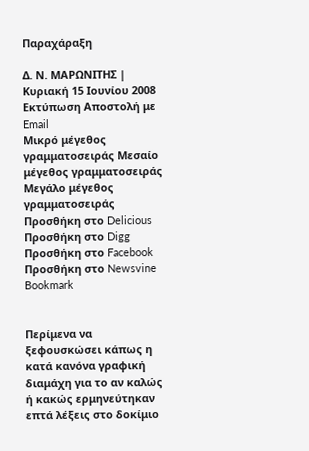Παραχάραξη

Δ. Ν. ΜΑΡΩΝΙΤΗΣ | Κυριακή 15 Ιουνίου 2008
Εκτύπωση Αποστολή με Email
Μικρό μέγεθος γραμματοσειράς Μεσαίο μέγεθος γραμματοσειράς Μεγάλο μέγεθος γραμματοσειράς
Προσθήκη στο Delicious Προσθήκη στο Digg Προσθήκη στο Facebook Προσθήκη στο Newsvine Bookmark


Περίμενα να ξεφουσκώσει κάπως η κατά κανόνα γραφική διαμάχη για το αν καλώς ή κακώς ερμηνεύτηκαν επτά λέξεις στο δοκίμιο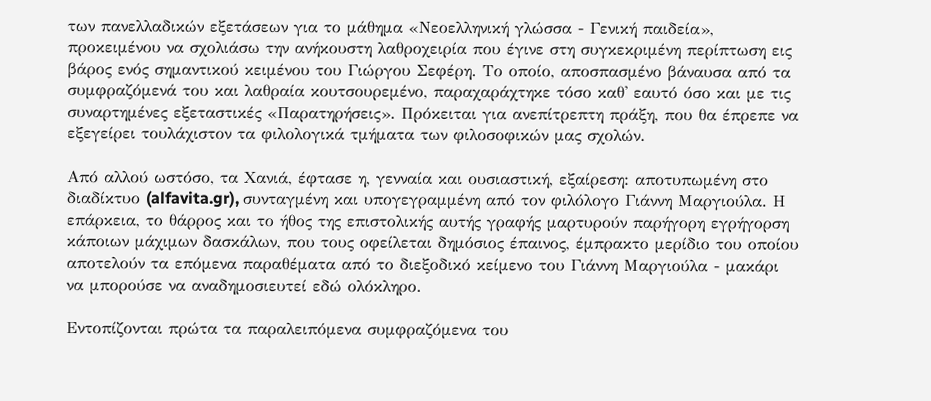των πανελλαδικών εξετάσεων για το μάθημα «Νεοελληνική γλώσσα - Γενική παιδεία», προκειμένου να σχολιάσω την ανήκουστη λαθροχειρία που έγινε στη συγκεκριμένη περίπτωση εις βάρος ενός σημαντικού κειμένου του Γιώργου Σεφέρη. Το οποίο, αποσπασμένο βάναυσα από τα συμφραζόμενά του και λαθραία κουτσουρεμένο, παραχαράχτηκε τόσο καθ' εαυτό όσο και με τις συναρτημένες εξεταστικές «Παρατηρήσεις». Πρόκειται για ανεπίτρεπτη πράξη, που θα έπρεπε να εξεγείρει τουλάχιστον τα φιλολογικά τμήματα των φιλοσοφικών μας σχολών.

Από αλλού ωστόσο, τα Χανιά, έφτασε η, γενναία και ουσιαστική, εξαίρεση: αποτυπωμένη στο διαδίκτυο (alfavita.gr), συνταγμένη και υπογεγραμμένη από τον φιλόλογο Γιάννη Μαργιούλα. Η επάρκεια, το θάρρος και το ήθος της επιστολικής αυτής γραφής μαρτυρούν παρήγορη εγρήγορση κάποιων μάχιμων δασκάλων, που τους οφείλεται δημόσιος έπαινος, έμπρακτο μερίδιο του οποίου αποτελούν τα επόμενα παραθέματα από το διεξοδικό κείμενο του Γιάννη Μαργιούλα - μακάρι να μπορούσε να αναδημοσιευτεί εδώ ολόκληρο.

Εντοπίζονται πρώτα τα παραλειπόμενα συμφραζόμενα του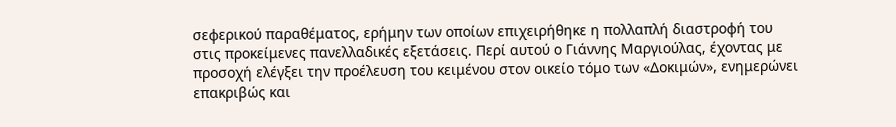σεφερικού παραθέματος, ερήμην των οποίων επιχειρήθηκε η πολλαπλή διαστροφή του στις προκείμενες πανελλαδικές εξετάσεις. Περί αυτού ο Γιάννης Μαργιούλας, έχοντας με προσοχή ελέγξει την προέλευση του κειμένου στον οικείο τόμο των «Δοκιμών», ενημερώνει επακριβώς και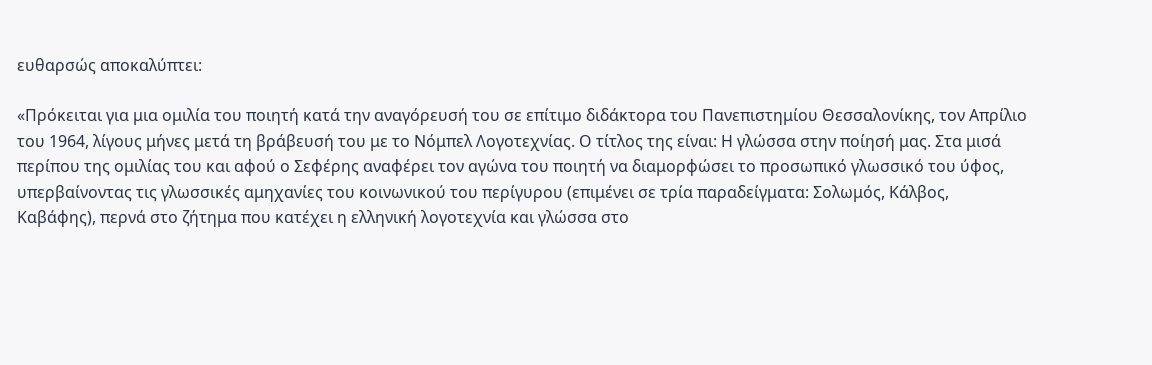ευθαρσώς αποκαλύπτει:

«Πρόκειται για μια ομιλία του ποιητή κατά την αναγόρευσή του σε επίτιμο διδάκτορα του Πανεπιστημίου Θεσσαλονίκης, τον Απρίλιο του 1964, λίγους μήνες μετά τη βράβευσή του με το Νόμπελ Λογοτεχνίας. Ο τίτλος της είναι: Η γλώσσα στην ποίησή μας. Στα μισά περίπου της ομιλίας του και αφού ο Σεφέρης αναφέρει τον αγώνα του ποιητή να διαμορφώσει το προσωπικό γλωσσικό του ύφος, υπερβαίνοντας τις γλωσσικές αμηχανίες του κοινωνικού του περίγυρου (επιμένει σε τρία παραδείγματα: Σολωμός, Κάλβος, Καβάφης), περνά στο ζήτημα που κατέχει η ελληνική λογοτεχνία και γλώσσα στο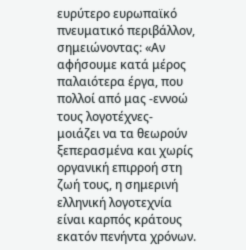ευρύτερο ευρωπαϊκό πνευματικό περιβάλλον, σημειώνοντας: «Αν αφήσουμε κατά μέρος παλαιότερα έργα, που πολλοί από μας -εννοώ τους λογοτέχνες- μοιάζει να τα θεωρούν ξεπερασμένα και χωρίς οργανική επιρροή στη ζωή τους, η σημερινή ελληνική λογοτεχνία είναι καρπός κράτους εκατόν πενήντα χρόνων.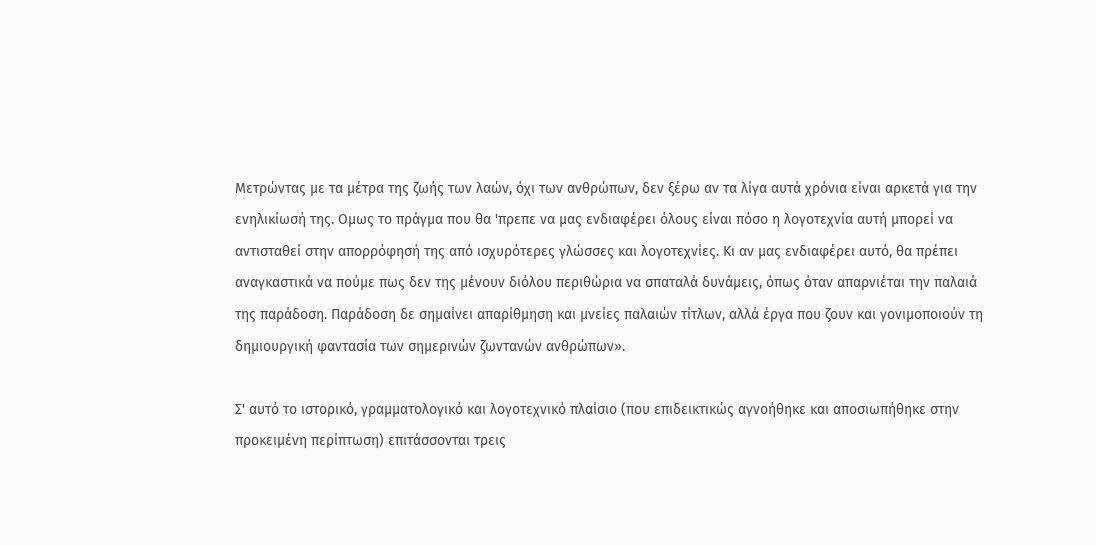Μετρώντας με τα μέτρα της ζωής των λαών, όχι των ανθρώπων, δεν ξέρω αν τα λίγα αυτά χρόνια είναι αρκετά για την ενηλικίωσή της. Ομως το πράγμα που θα 'πρεπε να μας ενδιαφέρει όλους είναι πόσο η λογοτεχνία αυτή μπορεί να αντισταθεί στην απορρόφησή της από ισχυρότερες γλώσσες και λογοτεχνίες. Κι αν μας ενδιαφέρει αυτό, θα πρέπει αναγκαστικά να πούμε πως δεν της μένουν διόλου περιθώρια να σπαταλά δυνάμεις, όπως όταν απαρνιέται την παλαιά της παράδοση. Παράδοση δε σημαίνει απαρίθμηση και μνείες παλαιών τίτλων, αλλά έργα που ζουν και γονιμοποιούν τη δημιουργική φαντασία των σημερινών ζωντανών ανθρώπων».

Σ' αυτό το ιστορικό, γραμματολογικό και λογοτεχνικό πλαίσιο (που επιδεικτικώς αγνοήθηκε και αποσιωπήθηκε στην προκειμένη περίπτωση) επιτάσσονται τρεις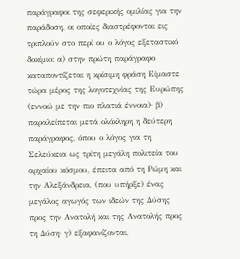παράγραφοι της σεφερικής ομιλίας για την παράδοση, οι οποίες διαστρέφονται εις τριπλούν στο περί ου ο λόγος εξεταστικό δοκίμιο: α) στην πρώτη παράγραφο καταποντίζεται η κρίσιμη φράση Είμαστε τώρα μέρος της λογοτεχνίας της Ευρώπης (εννοώ με την πιο πλατιά έννοια)· β) παραλείπεται μετά ολόκληρη η δεύτερη παράγραφος, όπου ο λόγος για τη Σελεύκεια ως τρίτη μεγάλη πολιτεία του αρχαίου κόσμου, έπειτα από τη Ρώμη και την Αλεξάνδρεια, (που υπήρξε) ένας μεγάλος αγωγός των ιδεών της Δύσης προς την Ανατολή και της Ανατολής προς τη Δύση· γ) εξαφανίζονται,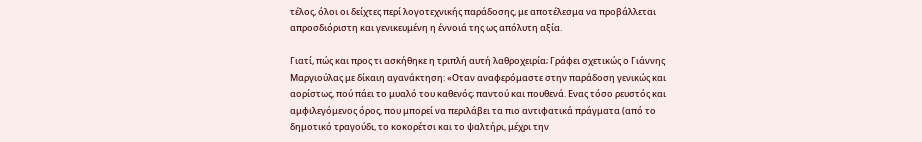τέλος, όλοι οι δείχτες περί λογοτεχνικής παράδοσης, με αποτέλεσμα να προβάλλεται απροσδιόριστη και γενικευμένη η έννοιά της ως απόλυτη αξία.

Γιατί, πώς και προς τι ασκήθηκε η τριπλή αυτή λαθροχειρία; Γράφει σχετικώς ο Γιάννης Μαργιούλας με δίκαιη αγανάκτηση: «Οταν αναφερόμαστε στην παράδοση γενικώς και αορίστως, πού πάει το μυαλό του καθενός; παντού και πουθενά. Ενας τόσο ρευστός και αμφιλεγόμενος όρος, που μπορεί να περιλάβει τα πιο αντιφατικά πράγματα (από το δημοτικό τραγούδι, το κοκορέτσι και το ψαλτήρι, μέχρι την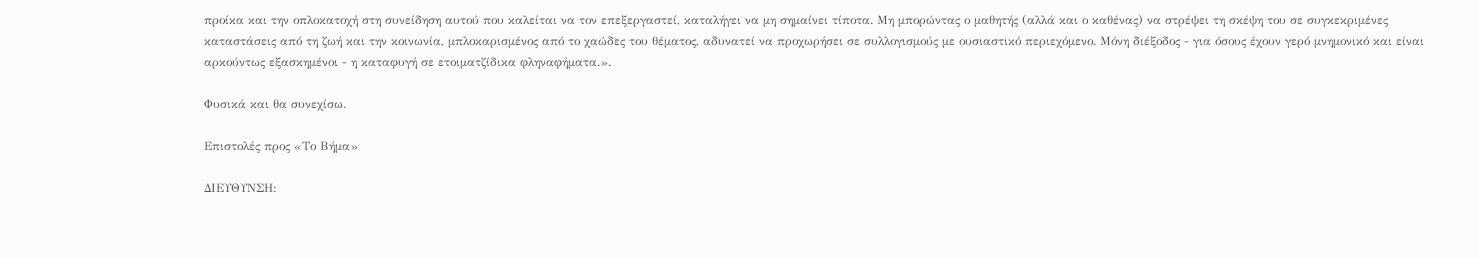προίκα και την οπλοκατοχή στη συνείδηση αυτού που καλείται να τον επεξεργαστεί, καταλήγει να μη σημαίνει τίποτα. Μη μπορώντας ο μαθητής (αλλά και ο καθένας) να στρέψει τη σκέψη του σε συγκεκριμένες καταστάσεις από τη ζωή και την κοινωνία, μπλοκαρισμένος από το χαώδες του θέματος, αδυνατεί να προχωρήσει σε συλλογισμούς με ουσιαστικό περιεχόμενο. Μόνη διέξοδος - για όσους έχουν γερό μνημονικό και είναι αρκούντως εξασκημένοι - η καταφυγή σε ετοιματζίδικα φληναφήματα.».

Φυσικά και θα συνεχίσω.

Επιστολές προς «Το Βήμα»

ΔΙΕΥΘΥΝΣΗ: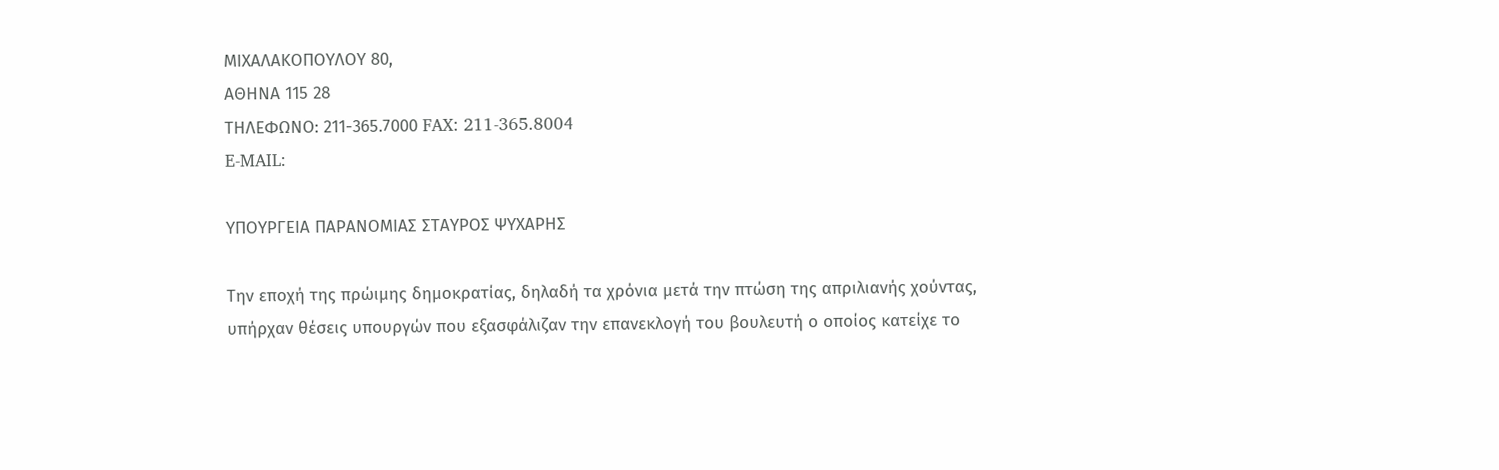ΜΙΧΑΛΑΚΟΠΟΥΛΟΥ 80,
ΑΘΗΝΑ 115 28
ΤΗΛΕΦΩΝΟ: 211-365.7000 FAX: 211-365.8004
E-MAIL:

ΥΠΟΥΡΓΕΙΑ ΠΑΡΑΝΟΜΙΑΣ ΣΤΑΥΡΟΣ ΨΥΧΑΡΗΣ

Την εποχή της πρώιμης δημοκρατίας, δηλαδή τα χρόνια μετά την πτώση της απριλιανής χούντας, υπήρχαν θέσεις υπουργών που εξασφάλιζαν την επανεκλογή του βουλευτή ο οποίος κατείχε το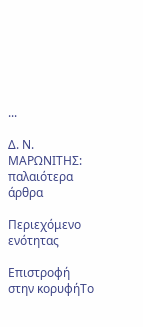...

Δ. Ν. ΜΑΡΩΝΙΤΗΣ: παλαιότερα άρθρα

Περιεχόμενο ενότητας

Επιστροφή στην κορυφήΤο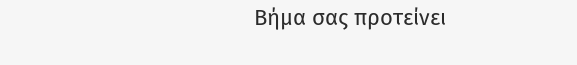Βήμα σας προτείνει